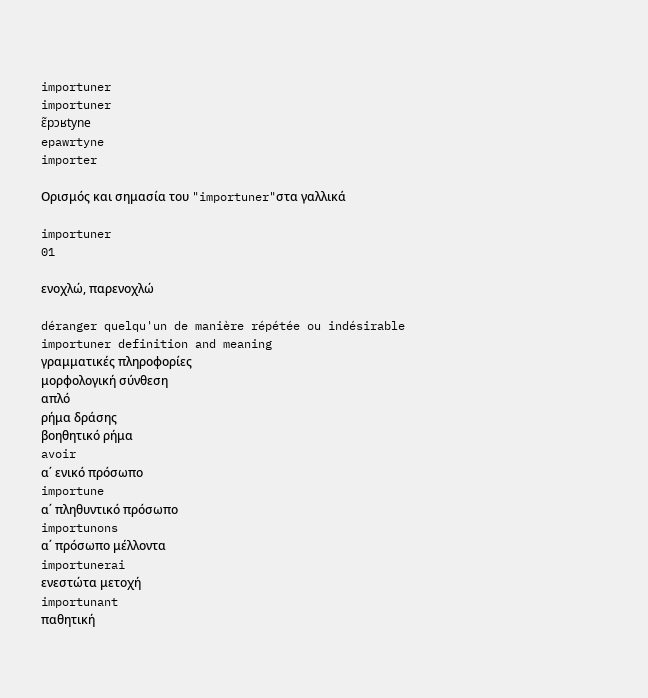importuner
importuner
ɛ̃pɔʁtyne
epawrtyne
importer

Ορισμός και σημασία του "importuner"στα γαλλικά

importuner
01

ενοχλώ, παρενοχλώ

déranger quelqu'un de manière répétée ou indésirable
importuner definition and meaning
γραμματικές πληροφορίες
μορφολογική σύνθεση
απλό
ρήμα δράσης
βοηθητικό ρήμα
avoir
α΄ ενικό πρόσωπο
importune
α΄ πληθυντικό πρόσωπο
importunons
α΄ πρόσωπο μέλλοντα
importunerai
ενεστώτα μετοχή
importunant
παθητική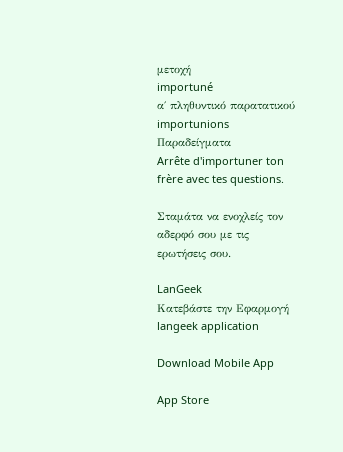μετοχή
importuné
α΄ πληθυντικό παρατατικού
importunions
Παραδείγματα
Arrête d'importuner ton frère avec tes questions.

Σταμάτα να ενοχλείς τον αδερφό σου με τις ερωτήσεις σου.

LanGeek
Κατεβάστε την Εφαρμογή
langeek application

Download Mobile App

App Store